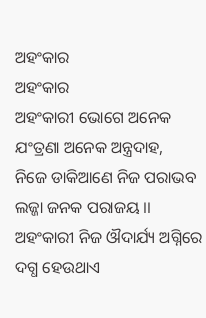ଅହଂକାର
ଅହଂକାର
ଅହଂକାରୀ ଭୋଗେ ଅନେକ ଯଂତ୍ରଣା ଅନେକ ଅନ୍ତ୍ରଦାହ,
ନିଜେ ଡାକିଆଣେ ନିଜ ପରାଭବ ଲଜ୍ଜା ଜନକ ପରାଜୟ ।।
ଅହଂକାରୀ ନିଜ ଔଦାର୍ଯ୍ୟ ଅଗ୍ନିରେ
ଦଗ୍ଧ ହେଉଥାଏ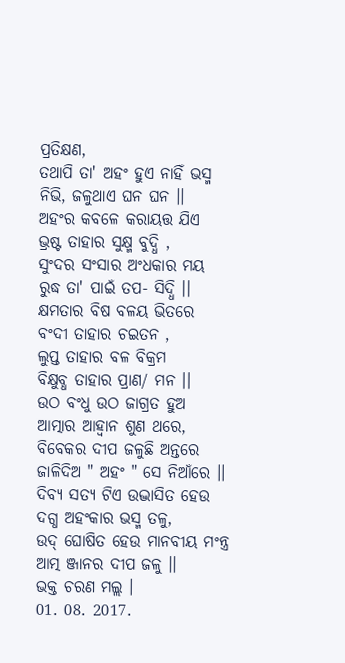ପ୍ରତିକ୍ଷଣ,
ତଥାପି ତା' ଅହଂ ହୁଏ ନାହିଁ ଭସ୍ମ
ନିଭି, ଜଳୁଥାଏ ଘନ ଘନ ।।
ଅହଂର କବଳେ କରାୟତ୍ତ ଯିଏ
ଭ୍ରଷ୍ଟ ତାହାର ସୁକ୍ଷ୍ମ ବୁଦ୍ଧି ,
ସୁଂଦର ସଂସାର ଅଂଧକାର ମୟ
ରୁଦ୍ଧ ତା' ପାଇଁ ତପ- ସିଦ୍ଧି ।।
କ୍ଷମତାର ବିଷ ବଳୟ ଭିତରେ
ବଂଦୀ ତାହାର ଚଇତନ ,
ଲୁପ୍ତ ତାହାର ବଳ ବିକ୍ରମ
ବିକ୍ଷୁବ୍ଧ ତାହାର ପ୍ରାଣ/ ମନ ।।
ଉଠ ବଂଧୁ ଉଠ ଜାଗ୍ରତ ହୁଅ
ଆତ୍ମାର ଆହ୍ବାନ ଶୁଣ ଥରେ,
ବିବେକର ଦୀପ ଜଳୁଛି ଅନ୍ତରେ
ଜାଳିଦିଅ " ଅହଂ " ସେ ନିଆଁରେ ।।
ଦିବ୍ୟ ସତ୍ୟ ଟିଏ ଉଦ୍ଭାସିତ ହେଉ
ଦଗ୍ଧ ଅହଂକାର ଭସ୍ମ ତଳୁ,
ଉଦ୍ ଘୋଷିତ ହେଉ ମାନବୀୟ ମଂନ୍ତ୍ର
ଆତ୍ମ ଞ୍ଜାନର ଦୀପ ଜଳୁ ।।
ଭକ୍ତ ଚରଣ ମଲ୍ଲ ।
01. 08. 2017.